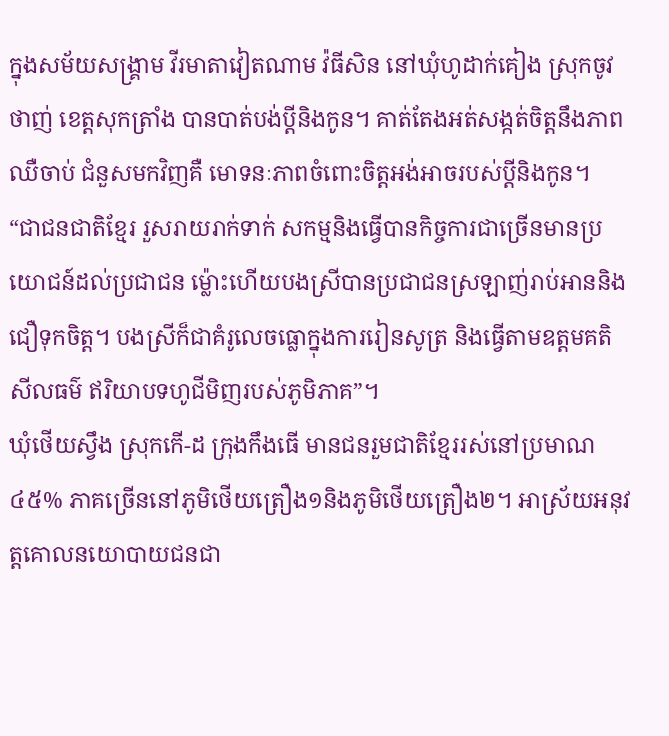ក្នុងសម័យសង្គ្រាម វីរមាតាវៀតណាម វ៉ធីសិន នៅឃុំហូដាក់គៀង ស្រុកចូវថាញ់ ខេត្តសុកត្រាំង បានបាត់បង់ប្ដីនិងកូន។ គាត់តែងអត់សង្កត់ចិត្តនឹងភាពឈឺចាប់ ជំនួសមកវិញគឺ មោទនៈភាពចំពោះចិត្តអង់អាចរបស់ប្ដីនិងកូន។
“ជាជនជាតិខ្មែរ រួសរាយរាក់ទាក់ សកម្មនិងធ្វើបានកិច្ចការជាច្រើនមានប្រយោជន៍ដល់ប្រជាជន ម្ល៉ោះហើយបងស្រីបានប្រជាជនស្រឡាញ់រាប់អាននិងជឿទុកចិត្ត។ បងស្រីក៏ជាគំរូលេចធ្លោក្នុងការរៀនសូត្រ និងធ្វើតាមឧត្តមគតិ សីលធម៌ ឥរិយាបទហូជីមិញរបស់ភូមិភាគ”។
ឃុំថើយស្វឹង ស្រុកកើ-ដ ក្រុងកឹងធើ មានជនរួមជាតិខ្មែររស់នៅប្រមាណ៤៥% ភាគច្រើននៅភូមិថើយត្រឿង១និងភូមិថើយត្រឿង២។ អាស្រ័យអនុវត្តគោលនយោបាយជនជា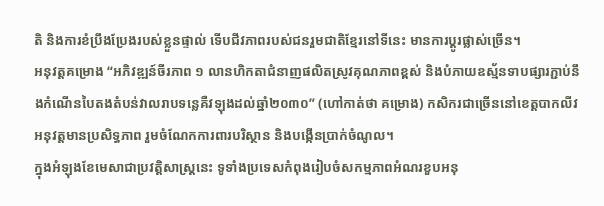តិ និងការខំប្រឹងប្រែងរបស់ខ្លួនផ្ទាល់ ទើបជីវភាពរបស់ជនរួមជាតិខ្មែរនៅទីនេះ មានការប្ដូរផ្លាស់ច្រើន។
អនុវត្តគម្រោង “អភិវឌ្ឍន៍ចីរភាព ១ លានហិកតាជំនាញផលិតស្រូវគុណភាពខ្ពស់ និងបំភាយឧស្ម័នទាបផ្សារភ្ជាប់នឹងកំណើនបៃតងតំបន់វាលរាបទន្លេគឺវឡុងដល់ឆ្នាំ២០៣០” (ហៅកាត់ថា គម្រោង) កសិករជាច្រើននៅខេត្តបាកលីវ អនុវត្តមានប្រសិទ្ធភាព រួមចំណែកការពារបរិស្ថាន និងបង្កើនប្រាក់ចំណូល។
ក្នុងអំឡុងខែមេសាជាប្រវត្តិសាស្រ្តនេះ ទូទាំងប្រទេសកំពុងរៀបចំសកម្មភាពអំណរខួបអនុ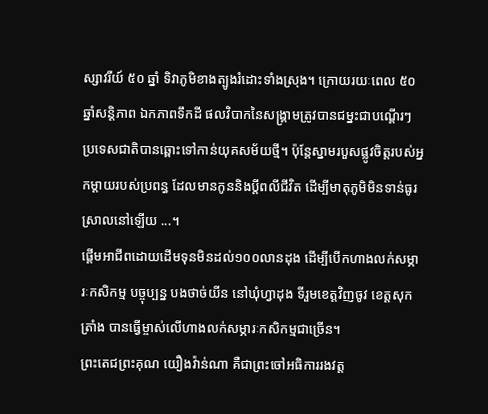ស្សាវរីយ៍ ៥០ ឆ្នាំ ទិវាភូមិខាងត្បូងរំដោះទាំងស្រុង។ ក្រោយរយៈពេល ៥០ ឆ្នាំសន្ដិភាព ឯកភាពទឹកដី ផលវិបាកនៃសង្រ្គាមត្រូវបានជម្នះជាបណ្ដើរៗ ប្រទេសជាតិបានឆ្ពោះទៅកាន់យុគសម័យថ្មី។ ប៉ុន្តែស្នាមរបួសផ្លូវចិត្តរបស់អ្នកម្ដាយរបស់ប្រពន្ធ ដែលមានកូននិងប្ដីពលីជីវិត ដើម្បីមាតុភូមិមិនទាន់ធូរស្រាលនៅឡើយ ...។
ផ្តើមអាជីពដោយដើមទុនមិនដល់១០០លានដុង ដើម្បីបើកហាងលក់សម្ភារៈកសិកម្ម បច្ចុប្បន្ន បងថាច់យីន នៅឃុំហ្វាដុង ទីរួមខេត្តវិញចូវ ខេត្តសុកត្រាំង បានធ្វើម្ចាស់លើហាងលក់សម្ភារៈកសិកម្មជាច្រើន។
ព្រះតេជព្រះគុណ យឿងវ៉ាន់ណា គឺជាព្រះចៅអធិការរងវត្ត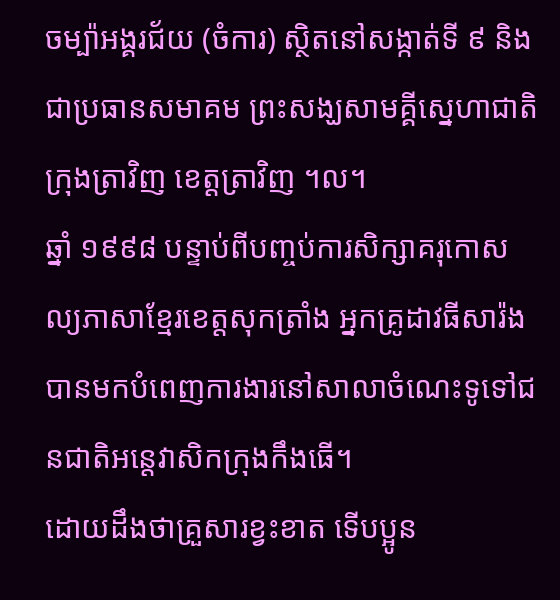ចម្ប៉ាអង្គរជ័យ (ចំការ) ស្ថិតនៅសង្កាត់ទី ៩ និងជាប្រធានសមាគម ព្រះសង្ឃសាមគ្គីស្នេហាជាតិក្រុងត្រាវិញ ខេត្តត្រាវិញ ។ល។
ឆ្នាំ ១៩៩៨ បន្ទាប់ពីបញ្ចប់ការសិក្សាគរុកោសល្យភាសាខ្មែរខេត្តសុកត្រាំង អ្នកគ្រូដាវធីសារ៉ង បានមកបំពេញការងារនៅសាលាចំណេះទូទៅជនជាតិអន្តេវាសិកក្រុងកឹងធើ។
ដោយដឹងថាគ្រួសារខ្វះខាត ទើបប្អូន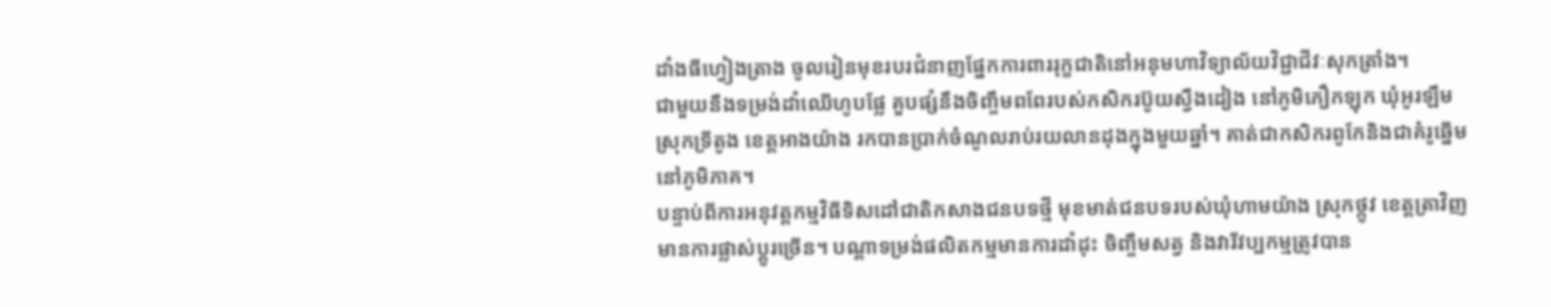ដាំងធីហ្វៀងត្រាង ចូលរៀនមុខរបរជំនាញផ្នែកការពាររុក្ខជាតិនៅអនុមហាវិទ្យាល័យវិជ្ជាជីវៈសុកត្រាំង។
ជាមួយនឹងទម្រង់ដាំឈើហូបផ្លែ គួបផ្សំនឹងចិញ្ចឹមពពែរបស់កសិករប៊ូយស្វឹងដៀង នៅភូមិភឿកឡុក ឃុំអូរឡឹម ស្រុកទ្រីតូង ខេត្តអាងយ៉ាង រកបានប្រាក់ចំណូលរាប់រយលានដុងក្នុងមួយឆ្នាំ។ គាត់ជាកសិករពូកែនិងជាគំរូឆ្នើមនៅភូមិភាគ។
បន្ទាប់ពីការអនុវត្តកម្មវិធីទិសដៅជាតិកសាងជនបទថ្មី មុខមាត់ជនបទរបស់ឃុំហាមយ៉ាង ស្រុកថ្កូវ ខេត្តត្រាវិញ មានការផ្លាស់ប្តូរច្រើន។ បណ្ដាទម្រង់ផលិតកម្មមានការដាំដុះ ចិញ្ចឹមសត្វ និងវារីវប្បកម្មត្រូវបាន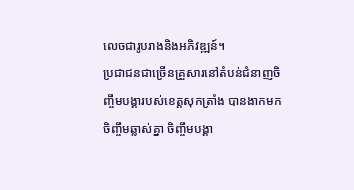លេចជារូបរាងនិងអភិវឌ្ឍន៍។
ប្រជាជនជាច្រើនគ្រួសារនៅតំបន់ជំនាញចិញ្ចឹមបង្គារបស់ខេត្តសុកត្រាំង បានងាកមកចិញ្ចឹមឆ្លាស់គ្នា ចិញ្ចឹមបង្គា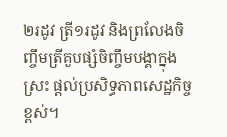២រដូវ ត្រី១រដូវ និងព្រលែងចិញ្ចឹមត្រីគួបផ្សំចិញ្ចឹមបង្គាក្នុងស្រះ ផ្ដល់ប្រសិទ្ធភាពសេដ្ឋកិច្ចខ្ពស់។